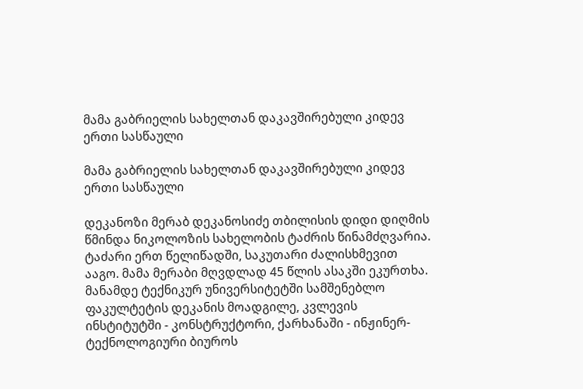მამა გაბრიელის სახელთან დაკავშირებული კიდევ ერთი სასწაული

მამა გაბრიელის სახელთან დაკავშირებული კიდევ ერთი სასწაული

დეკანოზი მერაბ დეკანოსიძე თბილისის დიდი დიღმის წმინდა ნიკოლოზის სახელობის ტაძრის წინამძღვარია. ტაძარი ერთ წელიწადში, საკუთარი ძალისხმევით ააგო. მამა მერაბი მღვდლად 45 წლის ასაკში ეკურთხა. მანამდე ტექნიკურ უნივერსიტეტში სამშენებლო ფაკულტეტის დეკანის მოადგილე, კვლევის ინსტიტუტში - კონსტრუქტორი, ქარხანაში - ინჟინერ-ტექნოლოგიური ბიუროს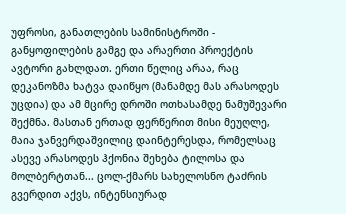უფროსი, განათლების სამინისტროში - განყოფილების გამგე და არაერთი პროექტის ავტორი გახლდათ. ერთი წელიც არაა, რაც დეკანოზმა ხატვა დაიწყო (მანამდე მას არასოდეს უცდია) და ამ მცირე დროში ოთხასამდე ნამუშევარი შექმნა. მასთან ერთად ფერწერით მისი მეუღლე, მაია ჯანვერდაშვილიც დაინტერესდა, რომელსაც ასევე არასოდეს ჰქონია შეხება ტილოსა და მოლბერტთან... ცოლ-ქმარს სახელოსნო ტაძრის გვერდით აქვს, ინტენსიურად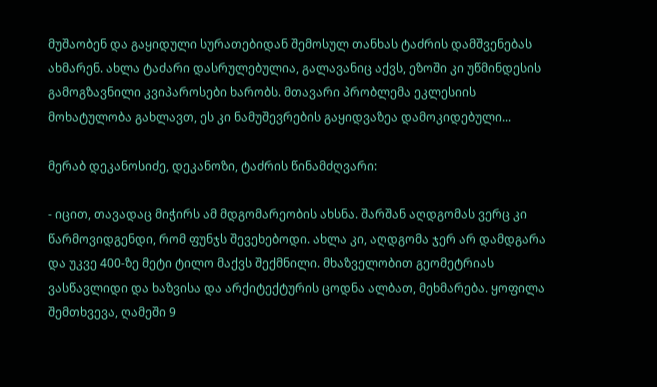მუშაობენ და გაყიდული სურათებიდან შემოსულ თანხას ტაძრის დამშვენებას ახმარენ. ახლა ტაძარი დასრულებულია, გალავანიც აქვს, ეზოში კი უწმინდესის გამოგზავნილი კვიპაროსები ხარობს. მთავარი პრობლემა ეკლესიის მოხატულობა გახლავთ, ეს კი ნამუშევრების გაყიდვაზეა დამოკიდებული...

მერაბ დეკანოსიძე, დეკანოზი, ტაძრის წინამძღვარი:

- იცით, თავადაც მიჭირს ამ მდგომარეობის ახსნა. შარშან აღდგომას ვერც კი წარმოვიდგენდი, რომ ფუნჯს შევეხებოდი. ახლა კი, აღდგომა ჯერ არ დამდგარა და უკვე 400-ზე მეტი ტილო მაქვს შექმნილი. მხაზველობით გეომეტრიას ვასწავლიდი და ხაზვისა და არქიტექტურის ცოდნა ალბათ, მეხმარება. ყოფილა შემთხვევა, ღამეში 9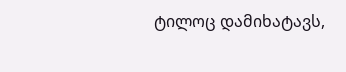ტილოც დამიხატავს,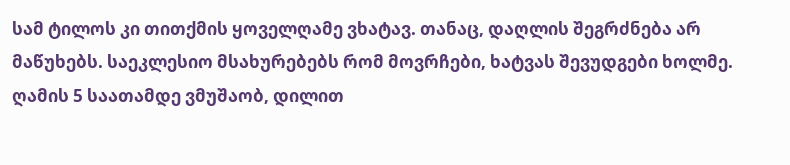სამ ტილოს კი თითქმის ყოველღამე ვხატავ. თანაც, დაღლის შეგრძნება არ მაწუხებს. საეკლესიო მსახურებებს რომ მოვრჩები, ხატვას შევუდგები ხოლმე. ღამის 5 საათამდე ვმუშაობ, დილით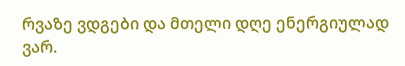რვაზე ვდგები და მთელი დღე ენერგიულად ვარ.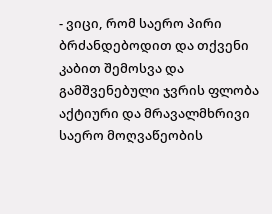- ვიცი, რომ საერო პირი ბრძანდებოდით და თქვენი კაბით შემოსვა და გამშვენებული ჯვრის ფლობა აქტიური და მრავალმხრივი საერო მოღვაწეობის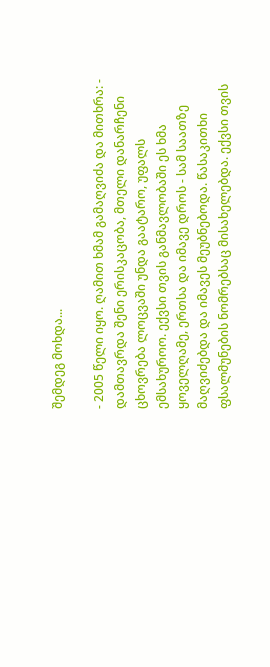შემდეგ მოხდა...

- 2005 წელი იყო. ღამით ხმამ გამაღვიძა და მითხრა: - დამთავრდა შენი ერისკაცობა, მთელი დანარჩენი ცხოვრება ლოცვაში უნდა გაატარო, უფალს ემსახუროო. ექვსი თვის განმავლობაში ეს ხმა ყოველღამე, ერთსა და იმავე დროს - სამ საათზე მაღვიძებდა და იმავეს მეუბნებოდა. წასაკითხი ფსალმუნების ნომრებსაც მისახელებდა. ექვსი თვის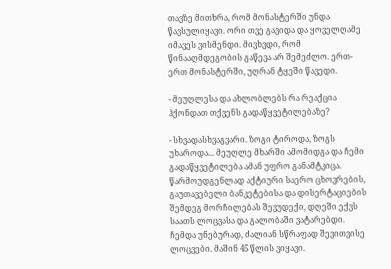თავზე მითხრა, რომ მონასტერში უნდა წავსულიყავი. ორი თვე გავიდა და ყოველღამე იმავეს ვისმენდი. მივხვდი, რომ წინააღმდეგობის გაწევა არ შემეძლო. ერთ-ერთ მონასტერში, უღრან ტყეში წავედი.

- მეუღლესა და ახლობლებს რა რეაქცია ჰქონდათ თქვენს გადაწყვეტილებაზე?

- სხვადასხვაგვარი. ზოგი ტიროდა, ზოგს უხაროდა... მეუღლე მხარში ამომიდგა და ჩემი გადაწყვეტილება ამან უფრო განამტკიცა. წარმოუდგენლად აქტიური საერო ცხოვრების, გაუთავებელი ბანკეტებისა და დისერტაციების შემდეგ მორჩილებას შევუდექი, დღეში ექვს საათს ლოცვასა და გალობაში ვატარებდი. ჩემდა უნებურად, ძალიან სწრაფად შევითვისე ლოცვები. მაშინ 45 წლის ვიყავი.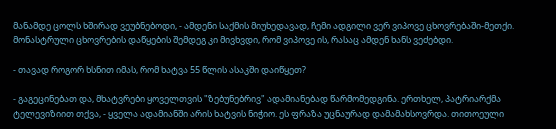მანამდე ცოლს ხშირად ვეუბნებოდი, - ამდენი საქმის მიუხედავად, ჩემი ადგილი ვერ ვიპოვე ცხოვრებაში-მეთქი. მონასტრული ცხოვრების დაწყების შემდეგ კი მივხვდი, რომ ვიპოვე ის, რასაც ამდენ ხანს ვეძებდი.

- თავად როგორ ხსნით იმას, რომ ხატვა 55 წლის ასაკში დაიწყეთ?

- გაგეცინებათ და, მხატვრები ყოველთვის "ზებუნებრივ" ადამიანებად წარმომედგინა. ერთხელ, პატრიარქმა ტელევიზიით თქვა, - ყველა ადამიანში არის ხატვის ნიჭიო. ეს ფრაზა უცნაურად დამამახსოვრდა. თითოეული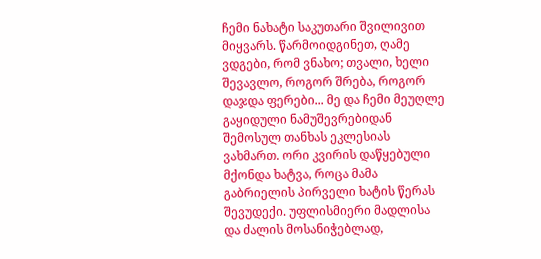ჩემი ნახატი საკუთარი შვილივით მიყვარს. წარმოიდგინეთ, ღამე ვდგები, რომ ვნახო; თვალი, ხელი შევავლო, როგორ შრება, როგორ დაჯდა ფერები... მე და ჩემი მეუღლე გაყიდული ნამუშევრებიდან შემოსულ თანხას ეკლესიას ვახმართ. ორი კვირის დაწყებული მქონდა ხატვა, როცა მამა გაბრიელის პირველი ხატის წერას შევუდექი. უფლისმიერი მადლისა და ძალის მოსანიჭებლად,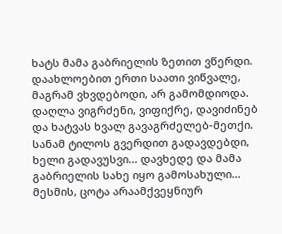ხატს მამა გაბრიელის ზეთით ვწერდი. დაახლოებით ერთი საათი ვიწვალე, მაგრამ ვხვდებოდი, არ გამომდიოდა. დაღლა ვიგრძენი, ვიფიქრე, დავიძინებ და ხატვას ხვალ გავაგრძელებ-მეთქი. სანამ ტილოს გვერდით გადავდებდი, ხელი გადავუსვი... დავხედე და მამა გაბრიელის სახე იყო გამოსახული... მესმის, ცოტა არაამქვეყნიურ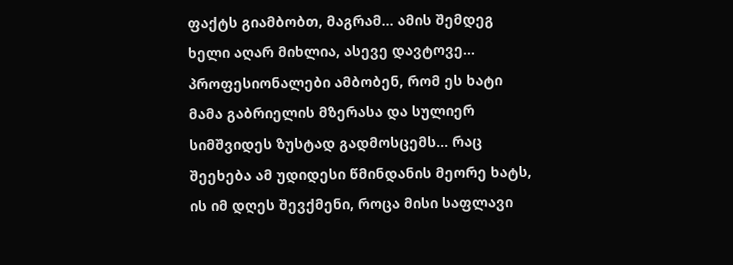ფაქტს გიამბობთ, მაგრამ... ამის შემდეგ ხელი აღარ მიხლია, ასევე დავტოვე... პროფესიონალები ამბობენ, რომ ეს ხატი მამა გაბრიელის მზერასა და სულიერ სიმშვიდეს ზუსტად გადმოსცემს... რაც შეეხება ამ უდიდესი წმინდანის მეორე ხატს, ის იმ დღეს შევქმენი, როცა მისი საფლავი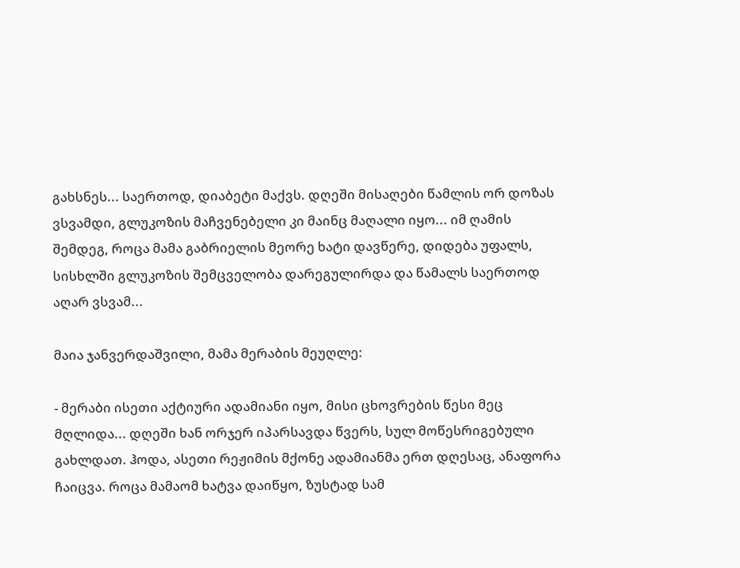გახსნეს... საერთოდ, დიაბეტი მაქვს. დღეში მისაღები წამლის ორ დოზას ვსვამდი, გლუკოზის მაჩვენებელი კი მაინც მაღალი იყო... იმ ღამის შემდეგ, როცა მამა გაბრიელის მეორე ხატი დავწერე, დიდება უფალს, სისხლში გლუკოზის შემცველობა დარეგულირდა და წამალს საერთოდ აღარ ვსვამ...

მაია ჯანვერდაშვილი, მამა მერაბის მეუღლე:

- მერაბი ისეთი აქტიური ადამიანი იყო, მისი ცხოვრების წესი მეც მღლიდა... დღეში ხან ორჯერ იპარსავდა წვერს, სულ მოწესრიგებული გახლდათ. ჰოდა, ასეთი რეჟიმის მქონე ადამიანმა ერთ დღესაც, ანაფორა ჩაიცვა. როცა მამაომ ხატვა დაიწყო, ზუსტად სამ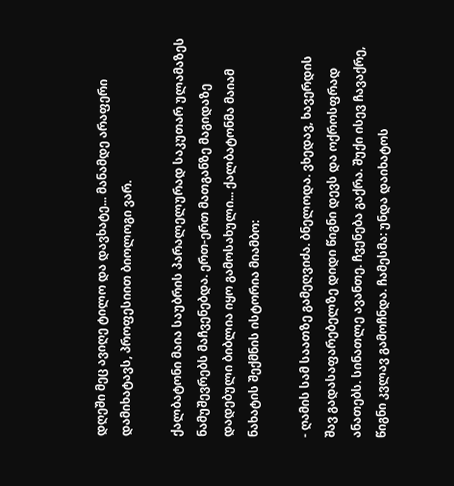დღეში მეც ავიღე ტილო და დავხატე... მანამდე არაფერი დამიხატავს, პროფესიით ბიოლოგი ვარ.

ქალბატონი მაია საუბრის პარალელურად საკუთარ ულამაზეს ნამუშევრებს მაჩვენებდა. ერთ-ერთ მათგანზე მაგიდაზე დადებული ბიბლია იყო გამოსახული... ქალბატონმა მაიამ ნახატის შექმნის ისტორია მიამბო:

- ღამის სამ საათზე გამეღვიძა. ბნელოდა. ვხედავ, ხავერდის შავ გადასაფარებელზე დიდი წიგნი დევს და ოქროსფრად ანათებს. სინათლე ავანთე. ჩვენება გაქრა. შუქი ისევ ჩავაქრე, წიგნი კვლავ გამოჩნდა. ჩამესმა: უნდა დაიხატოს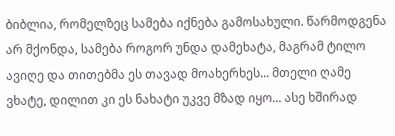ბიბლია, რომელზეც სამება იქნება გამოსახული. წარმოდგენა არ მქონდა, სამება როგორ უნდა დამეხატა, მაგრამ ტილო ავიღე და თითებმა ეს თავად მოახერხეს... მთელი ღამე ვხატე, დილით კი ეს ნახატი უკვე მზად იყო... ასე ხშირად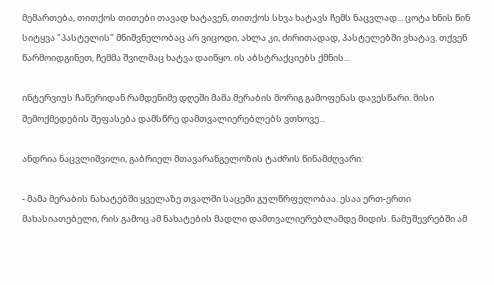მემართება, თითქოს თითები თავად ხატავენ, თითქოს სხვა ხატავს ჩემს ნაცვლად... ცოტა ხნის წინ სიტყვა "პასტელის" მნიშვნელობაც არ ვიცოდი, ახლა კი, ძირითადად, პასტელებში ვხატავ. თქვენ წარმოიდგინეთ, ჩემმა შვილმაც ხატვა დაიწყო. ის აბსტრაქციებს ქმნის...

ინტერვიუს ჩაწერიდან რამდენიმე დღეში მამა მერაბის მორიგ გამოფენას დავესწარი. მისი შემოქმედების შეფასება დამსწრე დამთვალიერებლებს ვთხოვე...

ანდრია ნაცვლიშვილი, გაბრიელ მთავარანგელოზის ტაძრის წინამძღვარი:

- მამა მერაბის ნახატებში ყველაზე თვალში საცემი გულწრფელობაა. ესაა ერთ-ერთი მახასიათებელი, რის გამოც ამ ნახატების მადლი დამთვალიერებლამდე მიდის. ნამუშევრებში ამ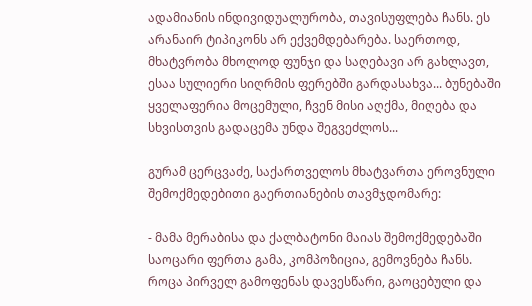ადამიანის ინდივიდუალურობა, თავისუფლება ჩანს. ეს არანაირ ტიპიკონს არ ექვემდებარება. საერთოდ, მხატვრობა მხოლოდ ფუნჯი და საღებავი არ გახლავთ, ესაა სულიერი სიღრმის ფერებში გარდასახვა... ბუნებაში ყველაფერია მოცემული, ჩვენ მისი აღქმა, მიღება და სხვისთვის გადაცემა უნდა შეგვეძლოს...

გურამ ცერცვაძე, საქართველოს მხატვართა ეროვნული შემოქმედებითი გაერთიანების თავმჯდომარე:

- მამა მერაბისა და ქალბატონი მაიას შემოქმედებაში საოცარი ფერთა გამა, კომპოზიცია, გემოვნება ჩანს. როცა პირველ გამოფენას დავესწარი, გაოცებული და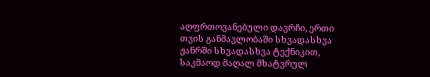აღფრთოვანებული დავრჩი, ერთი თვის განმავლობაში სხვადასხვა ჟანრში სხვადასხვა ტექნიკით, საკმაოდ მაღალ მხატვრულ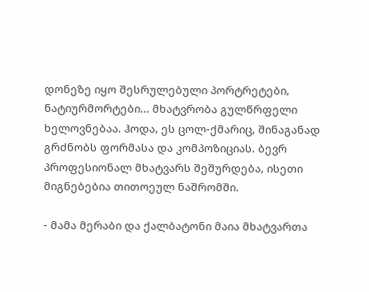დონეზე იყო შესრულებული პორტრეტები, ნატიურმორტები... მხატვრობა გულწრფელი ხელოვნებაა. ჰოდა, ეს ცოლ-ქმარიც, შინაგანად გრძნობს ფორმასა და კომპოზიციას. ბევრ პროფესიონალ მხატვარს შეშურდება, ისეთი მიგნებებია თითოეულ ნაშრომში.

- მამა მერაბი და ქალბატონი მაია მხატვართა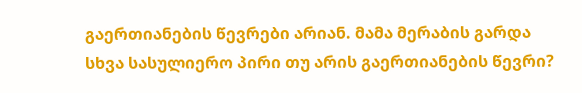გაერთიანების წევრები არიან. მამა მერაბის გარდა სხვა სასულიერო პირი თუ არის გაერთიანების წევრი?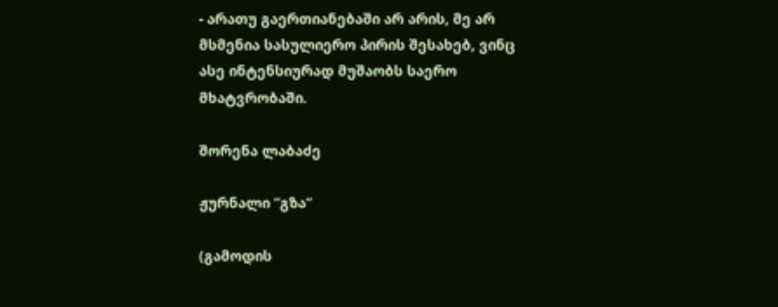- არათუ გაერთიანებაში არ არის, მე არ მსმენია სასულიერო პირის შესახებ, ვინც ასე ინტენსიურად მუშაობს საერო მხატვრობაში.

შორენა ლაბაძე

ჟურნალი ”გზა”

(გამოდის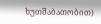ხუთშაბათობით)